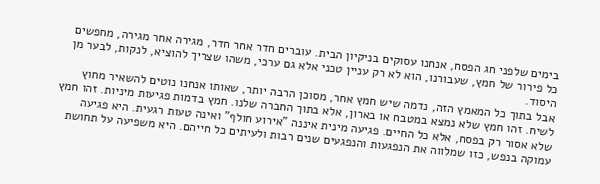בימים שלפני חג הפסח, אנחנו עסוקים בניקיון הבית. עוברים חדר אחר חדר, מגירה אחר מגירה, מחפשים כל פירור של חמץ, שעבורנו, הוא לא רק עניין טכני אלא גם ערכי, משהו שצריך להוציא, לנקות, לבער מן היסוד.
אבל בתוך כל המאמץ הזה, נדמה שיש חמץ אחר, מסוכן הרבה יותר, שאותו אנחנו נוטים להשאיר מחוץ לשיח. זהו חמץ שלא נמצא במטבח או בארון, אלא בתוך החברה שלנו. חמץ בדמות פגיעות מיניות. זהו חמץ שלא אסור רק בפסח, אלא כל החיים. פגיעה מינית איננה "אירוע חולף" ואינה טעות רגעית. היא פגיעה עמוקה בנפש, כזו שמלווה את הנפגעות והנפגעים שנים רבות ולעיתים כל חייהם. היא משפיעה על תחושת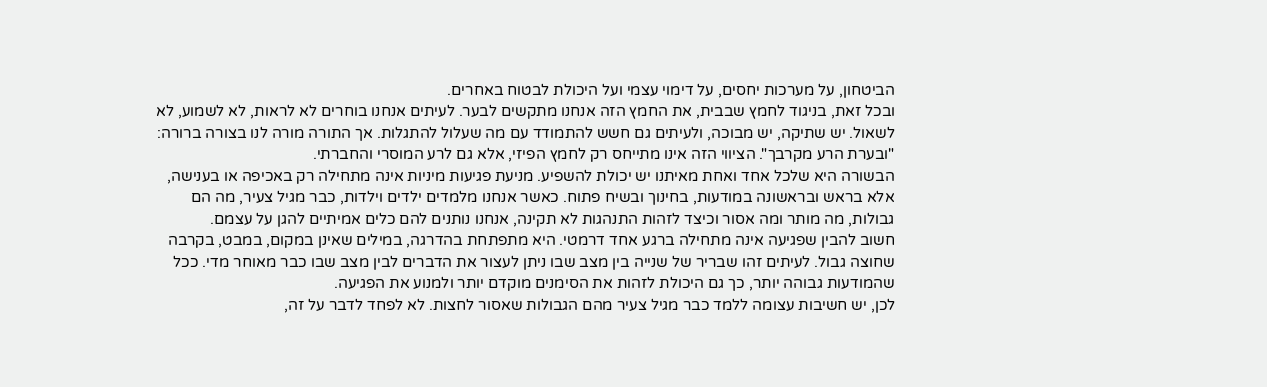הביטחון, על מערכות יחסים, על דימוי עצמי ועל היכולת לבטוח באחרים.
ובכל זאת, בניגוד לחמץ שבבית, את החמץ הזה אנחנו מתקשים לבער. לעיתים אנחנו בוחרים לא לראות, לא לשמוע, לא לשאול. יש שתיקה, יש מבוכה, ולעיתים גם חשש להתמודד עם מה שעלול להתגלות. אך התורה מורה לנו בצורה ברורה: "ובערת הרע מקרבך". הציווי הזה אינו מתייחס רק לחמץ הפיזי, אלא גם לרע המוסרי והחברתי.
הבשורה היא שלכל אחד ואחת מאיתנו יש יכולת להשפיע. מניעת פגיעות מיניות אינה מתחילה רק באכיפה או בענישה, אלא בראש ובראשונה במודעות, בחינוך ובשיח פתוח. כאשר אנחנו מלמדים ילדים וילדות, כבר מגיל צעיר, מה הם גבולות, מה מותר ומה אסור וכיצד לזהות התנהגות לא תקינה, אנחנו נותנים להם כלים אמיתיים להגן על עצמם.
חשוב להבין שפגיעה אינה מתחילה ברגע אחד דרמטי. היא מתפתחת בהדרגה, במילים שאינן במקום, במבט, בקרבה שחוצה גבול. לעיתים זהו שבריר של שנייה בין מצב שבו ניתן לעצור את הדברים לבין מצב שבו כבר מאוחר מדי. ככל שהמודעות גבוהה יותר, כך גם היכולת לזהות את הסימנים מוקדם יותר ולמנוע את הפגיעה.
לכן, יש חשיבות עצומה ללמד כבר מגיל צעיר מהם הגבולות שאסור לחצות. לא לפחד לדבר על זה,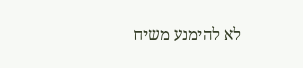לא להימנע משיח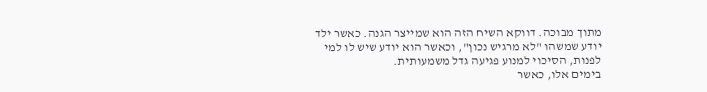מתוך מבוכה. דווקא השיח הזה הוא שמייצר הגנה. כאשר ילד יודע שמשהו "לא מרגיש נכון", וכאשר הוא יודע שיש לו למי לפנות, הסיכוי למנוע פגיעה גדל משמעותית.
בימים אלו, כאשר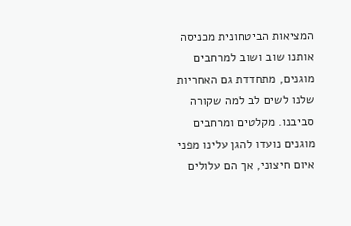המציאות הביטחונית מכניסה אותנו שוב ושוב למרחבים מוגנים, מתחדדת גם האחריות שלנו לשים לב למה שקורה סביבנו. מקלטים ומרחבים מוגנים נועדו להגן עלינו מפני איום חיצוני, אך הם עלולים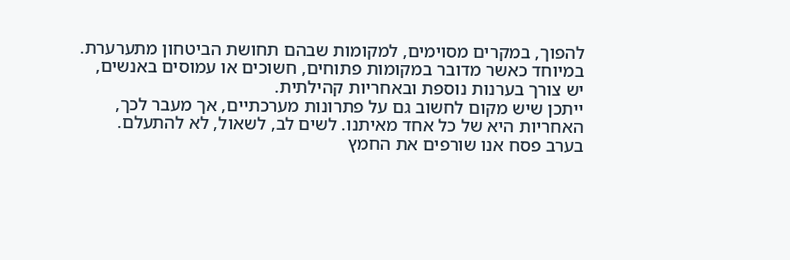להפוך, במקרים מסוימים, למקומות שבהם תחושת הביטחון מתערערת. במיוחד כאשר מדובר במקומות פתוחים, חשוכים או עמוסים באנשים, יש צורך בערנות נוספת ובאחריות קהילתית.
ייתכן שיש מקום לחשוב גם על פתרונות מערכתיים, אך מעבר לכך, האחריות היא של כל אחד מאיתנו. לשים לב, לשאול, לא להתעלם.
בערב פסח אנו שורפים את החמץ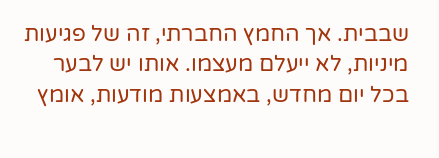שבבית. אך החמץ החברתי, זה של פגיעות מיניות, לא ייעלם מעצמו. אותו יש לבער בכל יום מחדש, באמצעות מודעות, אומץ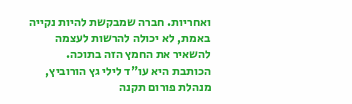ואחריות. חברה שמבקשת להיות נקייה באמת, לא יכולה להרשות לעצמה להשאיר את החמץ הזה בתוכה.
הכותבת היא עו"ד לילי גץ הורוביץ, מנהלת פורום תקנה